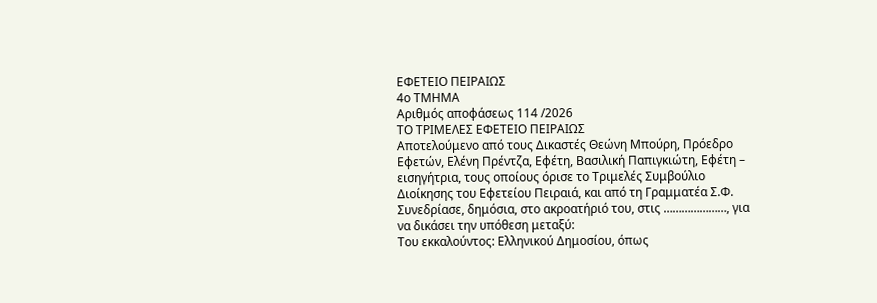ΕΦΕΤΕΙΟ ΠΕΙΡΑΙΩΣ
4ο ΤΜΗΜΑ
Αριθμός αποφάσεως 114 /2026
ΤΟ ΤΡΙΜΕΛΕΣ ΕΦΕΤΕΙΟ ΠΕΙΡΑΙΩΣ
Αποτελούμενο από τους Δικαστές Θεώνη Μπούρη, Πρόεδρο Εφετών, Ελένη Πρέντζα, Εφέτη, Βασιλική Παπιγκιώτη, Εφέτη – εισηγήτρια, τους οποίους όρισε το Τριμελές Συμβούλιο Διοίκησης του Εφετείου Πειραιά, και από τη Γραμματέα Σ.Φ.
Συνεδρίασε, δημόσια, στο ακροατήριό του, στις …………………, για να δικάσει την υπόθεση μεταξύ:
Του εκκαλούντος: Ελληνικού Δημοσίου, όπως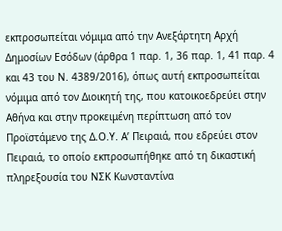εκπροσωπείται νόμιμα από την Ανεξάρτητη Αρχή Δημοσίων Εσόδων (άρθρα 1 παρ. 1, 36 παρ. 1, 41 παρ. 4 και 43 του Ν. 4389/2016), όπως αυτή εκπροσωπείται νόμιμα από τον Διοικητή της, που κατοικοεδρεύει στην Αθήνα και στην προκειμένη περίπτωση από τον Προϊστάμενο της Δ.Ο.Υ. Α’ Πειραιά, που εδρεύει στον Πειραιά, το οποίο εκπροσωπήθηκε από τη δικαστική πληρεξουσία του ΝΣΚ Κωνσταντίνα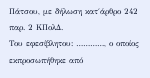Πάτσου, με δήλωση κατ΄άρθρο 242 παρ. 2 ΚΠολΔ.
Του εφεσίβλητου: …………, ο οποίος εκπροσωπήθηκε από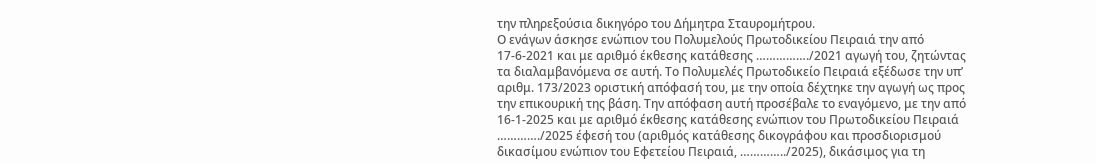την πληρεξούσια δικηγόρο του Δήμητρα Σταυρομήτρου.
Ο ενάγων άσκησε ενώπιον του Πολυμελούς Πρωτοδικείου Πειραιά την από 17-6-2021 και με αριθμό έκθεσης κατάθεσης ……………./2021 αγωγή του, ζητώντας τα διαλαμβανόμενα σε αυτή. Το Πολυμελές Πρωτοδικείο Πειραιά εξέδωσε την υπ’ αριθμ. 173/2023 οριστική απόφασή του, με την οποία δέχτηκε την αγωγή ως προς την επικουρική της βάση. Την απόφαση αυτή προσέβαλε το εναγόμενο, με την από 16-1-2025 και με αριθμό έκθεσης κατάθεσης ενώπιον του Πρωτοδικείου Πειραιά …………./2025 έφεσή του (αριθμός κατάθεσης δικογράφου και προσδιορισμού δικασίμου ενώπιον του Εφετείου Πειραιά, …………../2025), δικάσιμος για τη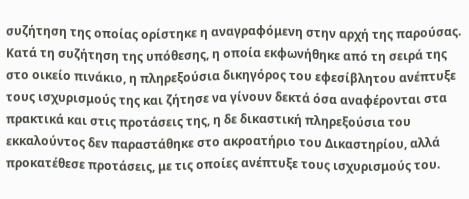συζήτηση της οποίας ορίστηκε η αναγραφόμενη στην αρχή της παρούσας.
Κατά τη συζήτηση της υπόθεσης, η οποία εκφωνήθηκε από τη σειρά της στο οικείο πινάκιο, η πληρεξούσια δικηγόρος του εφεσίβλητου ανέπτυξε τους ισχυρισμούς της και ζήτησε να γίνουν δεκτά όσα αναφέρονται στα πρακτικά και στις προτάσεις της, η δε δικαστική πληρεξούσια του εκκαλούντος δεν παραστάθηκε στο ακροατήριο του Δικαστηρίου, αλλά προκατέθεσε προτάσεις, με τις οποίες ανέπτυξε τους ισχυρισμούς του.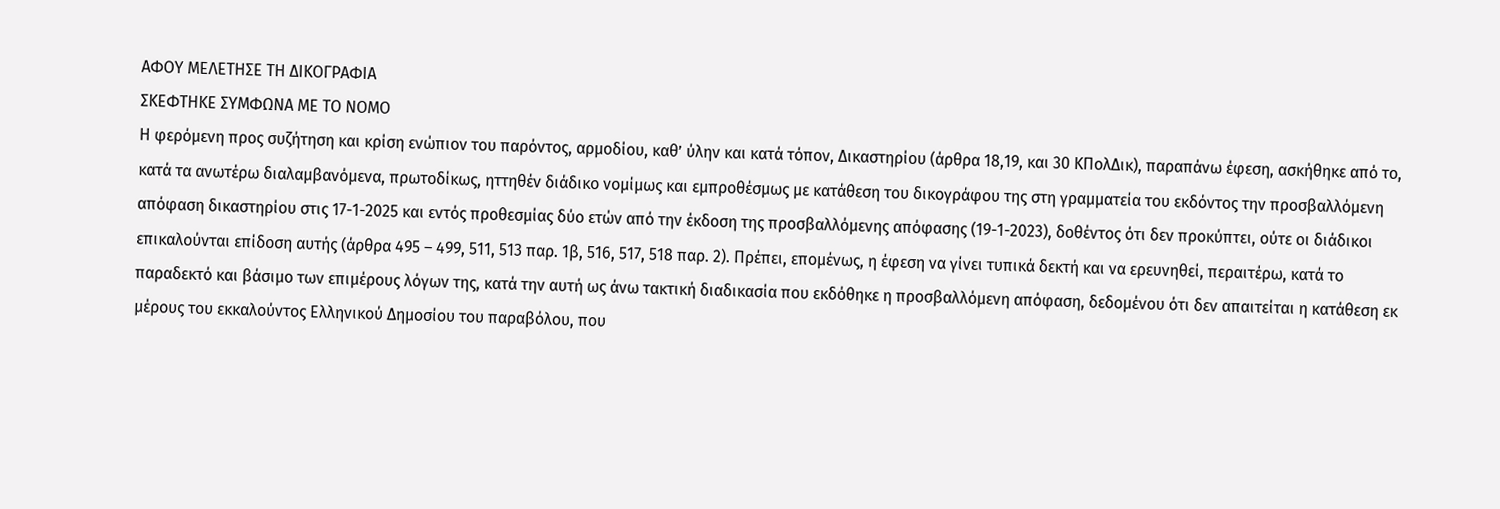ΑΦΟΥ ΜΕΛΕΤΗΣΕ ΤΗ ΔΙΚΟΓΡΑΦΙΑ
ΣΚΕΦΤΗΚΕ ΣΥΜΦΩΝΑ ΜΕ ΤΟ ΝΟΜΟ
Η φερόμενη προς συζήτηση και κρίση ενώπιον του παρόντος, αρμοδίου, καθ’ ύλην και κατά τόπον, Δικαστηρίου (άρθρα 18,19, και 30 ΚΠολΔικ), παραπάνω έφεση, ασκήθηκε από το, κατά τα ανωτέρω διαλαμβανόμενα, πρωτοδίκως, ηττηθέν διάδικο νομίμως και εμπροθέσμως με κατάθεση του δικογράφου της στη γραμματεία του εκδόντος την προσβαλλόμενη απόφαση δικαστηρίου στις 17-1-2025 και εντός προθεσμίας δύο ετών από την έκδοση της προσβαλλόμενης απόφασης (19-1-2023), δοθέντος ότι δεν προκύπτει, ούτε οι διάδικοι επικαλούνται επίδοση αυτής (άρθρα 495 – 499, 511, 513 παρ. 1β, 516, 517, 518 παρ. 2). Πρέπει, επομένως, η έφεση να γίνει τυπικά δεκτή και να ερευνηθεί, περαιτέρω, κατά το παραδεκτό και βάσιμο των επιμέρους λόγων της, κατά την αυτή ως άνω τακτική διαδικασία που εκδόθηκε η προσβαλλόμενη απόφαση, δεδομένου ότι δεν απαιτείται η κατάθεση εκ μέρους του εκκαλούντος Ελληνικού Δημοσίου του παραβόλου, που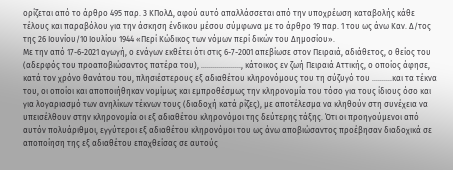ορίζεται από το άρθρο 495 παρ. 3 ΚΠολΔ, αφού αυτό απαλλάσσεται από την υποχρέωση καταβολής κάθε τέλους και παραβόλου για την άσκηση ένδικου μέσου σύμφωνα με το άρθρο 19 παρ. 1 του ως άνω Καν. Δ/τος της 26 Ιουνίου/10 Ιουλίου 1944 «Περί Κώδικος των νόμων περί δικών του Δημοσίου».
Με την από 17-6-2021 αγωγή, ο ενάγων εκθέτει ότι στις 6-7-2001 απεβίωσε στον Πειραιά, αδιάθετος, ο θείος του (αδερφός του προαποβιώσαντος πατέρα του), ……………….., κάτοικος εν ζωή Πειραιά Αττικής, ο οποίος άφησε, κατά τον χρόνο θανάτου του, πλησιέστερους εξ αδιαθέτου κληρονόμους του τη σύζυγό του ……….και τα τέκνα του, οι οποίοι και αποποιήθηκαν νομίμως και εμπροθέσμως την κληρονομία του τόσο για τους ίδιους όσο και για λογαριασμό των ανηλίκων τέκνων τους (διαδοχή κατά ρίζες), με αποτέλεσμα να κληθούν στη συνέχεια να υπεισέλθουν στην κληρονομία οι εξ αδιαθέτου κληρονόμοι της δεύτερης τάξης. Ότι οι προηγούμενοι από αυτόν πολυάριθμοι, εγγύτεροι εξ αδιαθέτου κληρονόμοι του ως άνω αποβιώσαντος προέβησαν διαδοχικά σε αποποίηση της εξ αδιαθέτου επαχθείσας σε αυτούς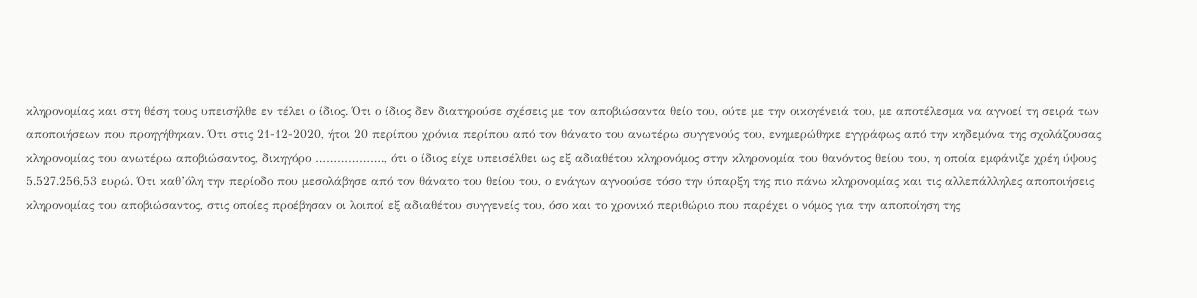κληρονομίας και στη θέση τους υπεισήλθε εν τέλει ο ίδιος. Ότι ο ίδιος δεν διατηρούσε σχέσεις με τον αποβιώσαντα θείο του, ούτε με την οικογένειά του, με αποτέλεσμα να αγνοεί τη σειρά των αποποιήσεων που προηγήθηκαν. Ότι στις 21-12-2020, ήτοι 20 περίπου χρόνια περίπου από τον θάνατο του ανωτέρω συγγενούς του, ενημερώθηκε εγγράφως από την κηδεμόνα της σχολάζουσας κληρονομίας του ανωτέρω αποβιώσαντος, δικηγόρο ………………., ότι ο ίδιος είχε υπεισέλθει ως εξ αδιαθέτου κληρονόμος στην κληρονομία του θανόντος θείου του, η οποία εμφάνιζε χρέη ύψους 5.527.256,53 ευρώ. Ότι καθ’όλη την περίοδο που μεσολάβησε από τον θάνατο του θείου του, ο ενάγων αγνοούσε τόσο την ύπαρξη της πιο πάνω κληρονομίας και τις αλλεπάλληλες αποποιήσεις κληρονομίας του αποβιώσαντος, στις οποίες προέβησαν οι λοιποί εξ αδιαθέτου συγγενείς του, όσο και το χρονικό περιθώριο που παρέχει ο νόμος για την αποποίηση της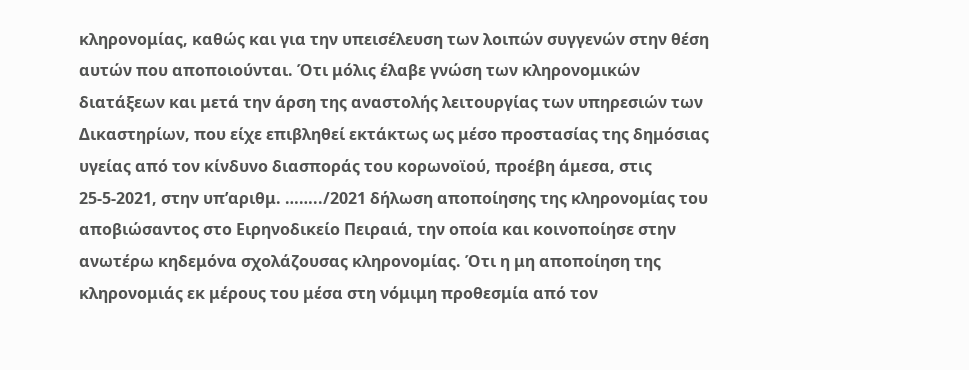κληρονομίας, καθώς και για την υπεισέλευση των λοιπών συγγενών στην θέση αυτών που αποποιούνται. Ότι μόλις έλαβε γνώση των κληρονομικών διατάξεων και μετά την άρση της αναστολής λειτουργίας των υπηρεσιών των Δικαστηρίων, που είχε επιβληθεί εκτάκτως ως μέσο προστασίας της δημόσιας υγείας από τον κίνδυνο διασποράς του κορωνοϊού, προέβη άμεσα, στις 25-5-2021, στην υπ’αριθμ. ……../2021 δήλωση αποποίησης της κληρονομίας του αποβιώσαντος στο Ειρηνοδικείο Πειραιά, την οποία και κοινοποίησε στην ανωτέρω κηδεμόνα σχολάζουσας κληρονομίας. Ότι η μη αποποίηση της κληρονομιάς εκ μέρους του μέσα στη νόμιμη προθεσμία από τον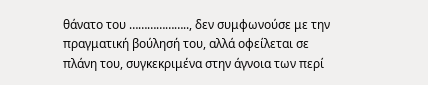θάνατο του ……………….., δεν συμφωνούσε με την πραγματική βούλησή του, αλλά οφείλεται σε πλάνη του, συγκεκριμένα στην άγνοια των περί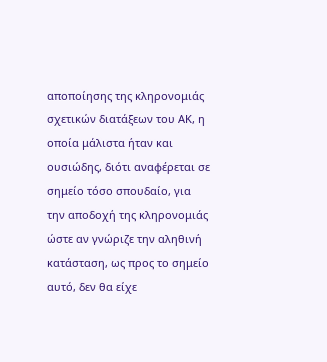αποποίησης της κληρονομιάς σχετικών διατάξεων του ΑΚ, η οποία μάλιστα ήταν και ουσιώδης, διότι αναφέρεται σε σημείο τόσο σπουδαίο, για την αποδοχή της κληρονομιάς ώστε αν γνώριζε την αληθινή κατάσταση, ως προς το σημείο αυτό, δεν θα είχε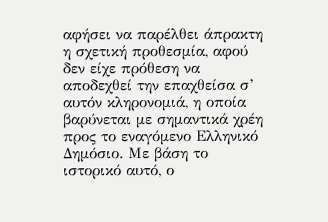αφήσει να παρέλθει άπρακτη η σχετική προθεσμία, αφού δεν είχε πρόθεση να αποδεχθεί την επαχθείσα σ’ αυτόν κληρονομιά, η οποία βαρύνεται με σημαντικά χρέη προς το εναγόμενο Ελληνικό Δημόσιο. Με βάση το ιστορικό αυτό, ο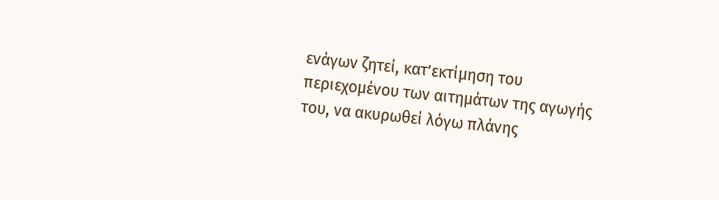ενάγων ζητεί, κατ’εκτίμηση του περιεχομένου των αιτημάτων της αγωγής του, να ακυρωθεί λόγω πλάνης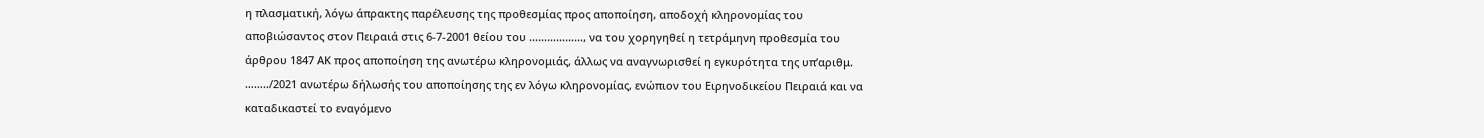η πλασματική, λόγω άπρακτης παρέλευσης της προθεσμίας προς αποποίηση, αποδοχή κληρονομίας του αποβιώσαντος στον Πειραιά στις 6-7-2001 θείου του ………………, να του χορηγηθεί η τετράμηνη προθεσμία του άρθρου 1847 ΑΚ προς αποποίηση της ανωτέρω κληρονομιάς, άλλως να αναγνωρισθεί η εγκυρότητα της υπ’αριθμ. ……../2021 ανωτέρω δήλωσής του αποποίησης της εν λόγω κληρονομίας, ενώπιον του Ειρηνοδικείου Πειραιά και να καταδικαστεί το εναγόμενο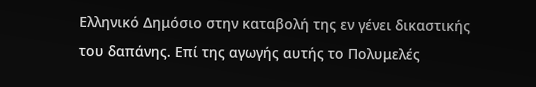Ελληνικό Δημόσιο στην καταβολή της εν γένει δικαστικής του δαπάνης. Επί της αγωγής αυτής το Πολυμελές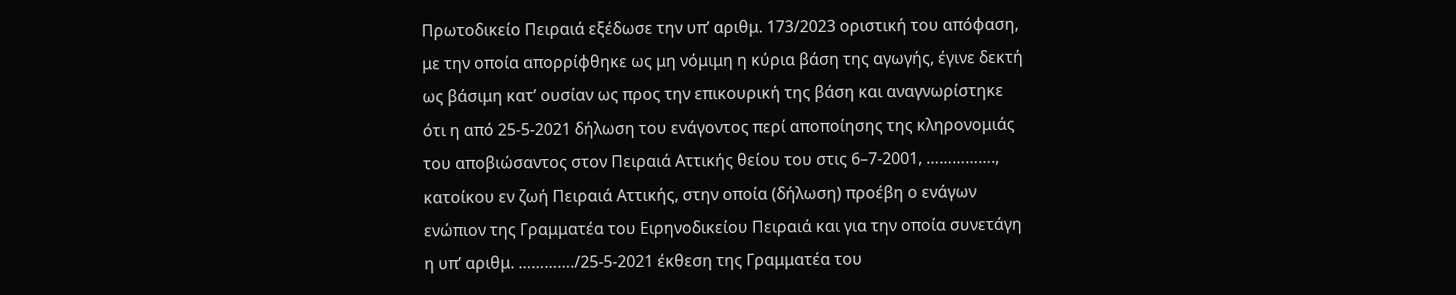Πρωτοδικείο Πειραιά εξέδωσε την υπ’ αριθμ. 173/2023 οριστική του απόφαση, με την οποία απορρίφθηκε ως μη νόμιμη η κύρια βάση της αγωγής, έγινε δεκτή ως βάσιμη κατ’ ουσίαν ως προς την επικουρική της βάση και αναγνωρίστηκε ότι η από 25-5-2021 δήλωση του ενάγοντος περί αποποίησης της κληρονομιάς του αποβιώσαντος στον Πειραιά Αττικής θείου του στις 6–7-2001, ……………., κατοίκου εν ζωή Πειραιά Αττικής, στην οποία (δήλωση) προέβη ο ενάγων ενώπιον της Γραμματέα του Ειρηνοδικείου Πειραιά και για την οποία συνετάγη η υπ’ αριθμ. …………./25-5-2021 έκθεση της Γραμματέα του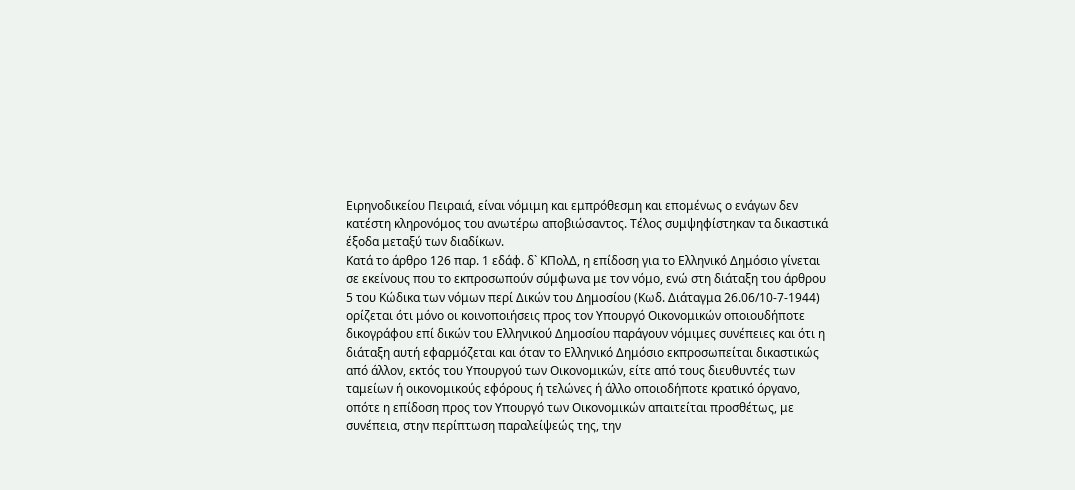Ειρηνοδικείου Πειραιά, είναι νόμιμη και εμπρόθεσμη και επομένως ο ενάγων δεν κατέστη κληρονόμος του ανωτέρω αποβιώσαντος. Τέλος συμψηφίστηκαν τα δικαστικά έξοδα μεταξύ των διαδίκων.
Κατά το άρθρο 126 παρ. 1 εδάφ. δ` ΚΠολΔ, η επίδοση για το Ελληνικό Δημόσιο γίνεται σε εκείνους που το εκπροσωπούν σύμφωνα με τον νόμο, ενώ στη διάταξη του άρθρου 5 του Κώδικα των νόμων περί Δικών του Δημοσίου (Κωδ. Διάταγμα 26.06/10-7-1944) ορίζεται ότι μόνο οι κοινοποιήσεις προς τον Υπουργό Οικονομικών οποιουδήποτε δικογράφου επί δικών του Ελληνικού Δημοσίου παράγουν νόμιμες συνέπειες και ότι η διάταξη αυτή εφαρμόζεται και όταν το Ελληνικό Δημόσιο εκπροσωπείται δικαστικώς από άλλον, εκτός του Υπουργού των Οικονομικών, είτε από τους διευθυντές των ταμείων ή οικονομικούς εφόρους ή τελώνες ή άλλο οποιοδήποτε κρατικό όργανο, οπότε η επίδοση προς τον Υπουργό των Οικονομικών απαιτείται προσθέτως, με συνέπεια, στην περίπτωση παραλείψεώς της, την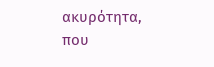ακυρότητα, που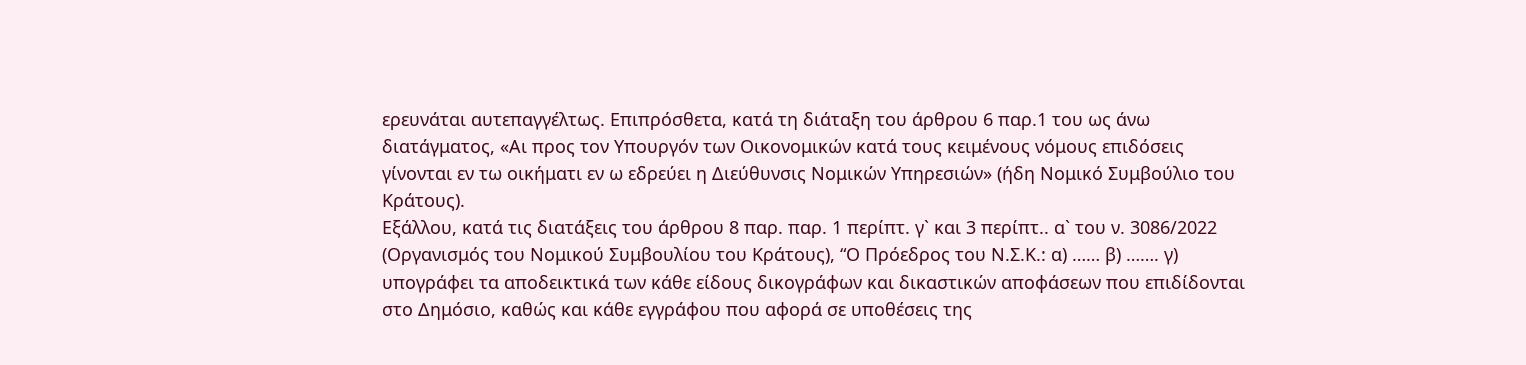ερευνάται αυτεπαγγέλτως. Επιπρόσθετα, κατά τη διάταξη του άρθρου 6 παρ.1 του ως άνω διατάγματος, «Αι προς τον Υπουργόν των Οικονομικών κατά τους κειμένους νόμους επιδόσεις γίνονται εν τω οικήματι εν ω εδρεύει η Διεύθυνσις Νομικών Υπηρεσιών» (ήδη Νομικό Συμβούλιο του Κράτους).
Εξάλλου, κατά τις διατάξεις του άρθρου 8 παρ. παρ. 1 περίπτ. γ` και 3 περίπτ.. α` του ν. 3086/2022 (Οργανισμός του Νομικού Συμβουλίου του Κράτους), “Ο Πρόεδρος του Ν.Σ.Κ.: α) …… β) ……. γ) υπογράφει τα αποδεικτικά των κάθε είδους δικογράφων και δικαστικών αποφάσεων που επιδίδονται στο Δημόσιο, καθώς και κάθε εγγράφου που αφορά σε υποθέσεις της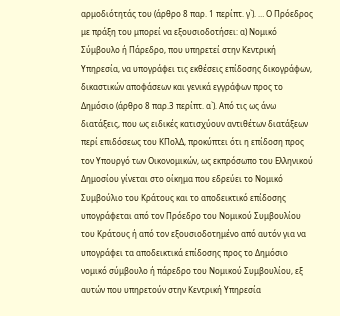αρμοδιότητάς του (άρθρο 8 παρ. 1 περίπτ. γ`). … Ο Πρόεδρος με πράξη του μπορεί να εξουσιοδοτήσει: α) Νομικό Σύμβουλο ή Πάρεδρο, που υπηρετεί στην Κεντρική Υπηρεσία, να υπογράφει τις εκθέσεις επίδοσης δικογράφων, δικαστικών αποφάσεων και γενικά εγγράφων προς το Δημόσιο (άρθρο 8 παρ.3 περίπτ. α`). Από τις ως άνω διατάξεις, που ως ειδικές κατισχύουν αντιθέτων διατάξεων περί επιδόσεως του ΚΠολΔ, προκύπτει ότι η επίδοση προς τον Υπουργό των Οικονομικών, ως εκπρόσωπο του Ελληνικού Δημοσίου γίνεται στο οίκημα που εδρεύει το Νομικό Συμβούλιο του Κράτους και το αποδεικτικό επίδοσης υπογράφεται από τον Πρόεδρο του Νομικού Συμβουλίου του Κράτους ή από τον εξουσιοδοτημένο από αυτόν για να υπογράφει τα αποδεικτικά επίδοσης προς το Δημόσιο νομικό σύμβουλο ή πάρεδρο του Νομικού Συμβουλίου, εξ αυτών που υπηρετούν στην Κεντρική Υπηρεσία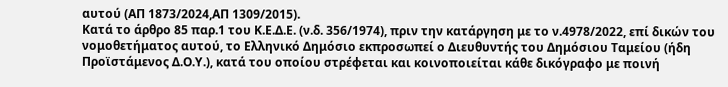αυτού (ΑΠ 1873/2024,ΑΠ 1309/2015).
Κατά το άρθρο 85 παρ.1 του Κ.Ε.Δ.Ε. (ν.δ. 356/1974), πριν την κατάργηση με το ν.4978/2022, επί δικών του νομοθετήματος αυτού, το Ελληνικό Δημόσιο εκπροσωπεί ο Διευθυντής του Δημόσιου Ταμείου (ήδη Προϊστάμενος Δ.Ο.Υ.), κατά του οποίου στρέφεται και κοινοποιείται κάθε δικόγραφο με ποινή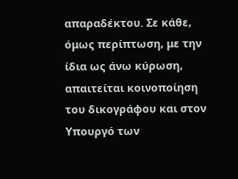απαραδέκτου. Σε κάθε, όμως περίπτωση, με την ίδια ως άνω κύρωση, απαιτείται κοινοποίηση του δικογράφου και στον Υπουργό των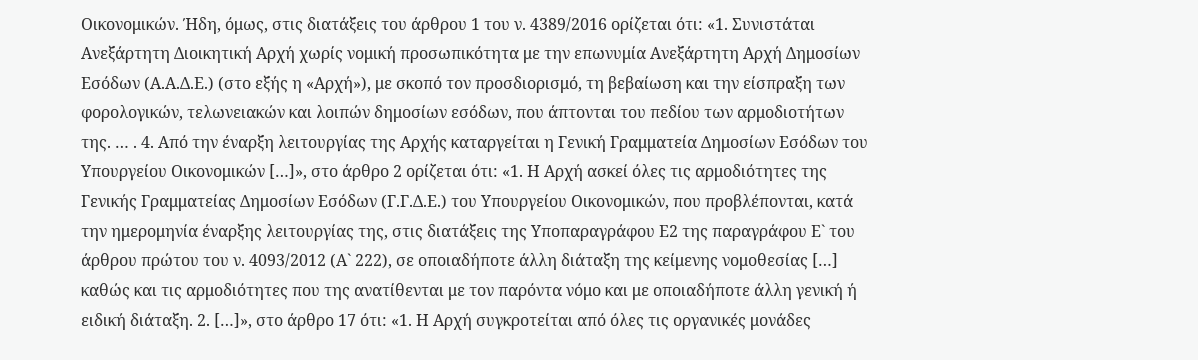Οικονομικών. Ήδη, όμως, στις διατάξεις του άρθρου 1 του ν. 4389/2016 ορίζεται ότι: «1. Συνιστάται Ανεξάρτητη Διοικητική Αρχή χωρίς νομική προσωπικότητα με την επωνυμία Ανεξάρτητη Αρχή Δημοσίων Εσόδων (Α.Α.Δ.Ε.) (στο εξής η «Αρχή»), με σκοπό τον προσδιορισμό, τη βεβαίωση και την είσπραξη των φορολογικών, τελωνειακών και λοιπών δημοσίων εσόδων, που άπτονται του πεδίου των αρμοδιοτήτων της. … . 4. Από την έναρξη λειτουργίας της Αρχής καταργείται η Γενική Γραμματεία Δημοσίων Εσόδων του Υπουργείου Οικονομικών […]», στο άρθρο 2 ορίζεται ότι: «1. Η Αρχή ασκεί όλες τις αρμοδιότητες της Γενικής Γραμματείας Δημοσίων Εσόδων (Γ.Γ.Δ.Ε.) του Υπουργείου Οικονομικών, που προβλέπονται, κατά την ημερομηνία έναρξης λειτουργίας της, στις διατάξεις της Υποπαραγράφου Ε2 της παραγράφου Ε` του άρθρου πρώτου του ν. 4093/2012 (Α` 222), σε οποιαδήποτε άλλη διάταξη της κείμενης νομοθεσίας […] καθώς και τις αρμοδιότητες που της ανατίθενται με τον παρόντα νόμο και με οποιαδήποτε άλλη γενική ή ειδική διάταξη. 2. […]», στο άρθρο 17 ότι: «1. Η Αρχή συγκροτείται από όλες τις οργανικές μονάδες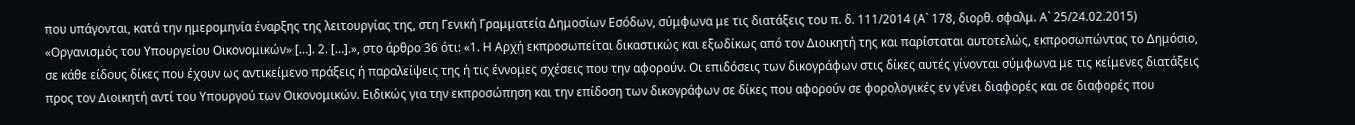που υπάγονται, κατά την ημερομηνία έναρξης της λειτουργίας της, στη Γενική Γραμματεία Δημοσίων Εσόδων, σύμφωνα με τις διατάξεις του π. δ. 111/2014 (Α` 178, διορθ. σφαλμ. Α` 25/24.02.2015) «Οργανισμός του Υπουργείου Οικονομικών» […]. 2. […].», στο άρθρο 36 ότι: «1. Η Αρχή εκπροσωπείται δικαστικώς και εξωδίκως από τον Διοικητή της και παρίσταται αυτοτελώς, εκπροσωπώντας το Δημόσιο, σε κάθε είδους δίκες που έχουν ως αντικείμενο πράξεις ή παραλείψεις της ή τις έννομες σχέσεις που την αφορούν. Οι επιδόσεις των δικογράφων στις δίκες αυτές γίνονται σύμφωνα με τις κείμενες διατάξεις προς τον Διοικητή αντί του Υπουργού των Οικονομικών. Ειδικώς για την εκπροσώπηση και την επίδοση των δικογράφων σε δίκες που αφορούν σε φορολογικές εν γένει διαφορές και σε διαφορές που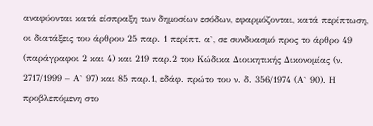αναφύονται κατά είσπραξη των δημοσίων εσόδων, εφαρμόζονται, κατά περίπτωση, οι διατάξεις του άρθρου 25 παρ. 1 περίπτ. α`, σε συνδυασμό προς το άρθρο 49 (παράγραφοι 2 και 4) και 219 παρ.2 του Κώδικα Διοικητικής Δικονομίας (ν. 2717/1999 – Α` 97) και 85 παρ.1, εδάφ. πρώτο του ν. δ. 356/1974 (Α` 90). Η προβλεπόμενη στο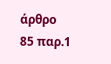άρθρο 85 παρ.1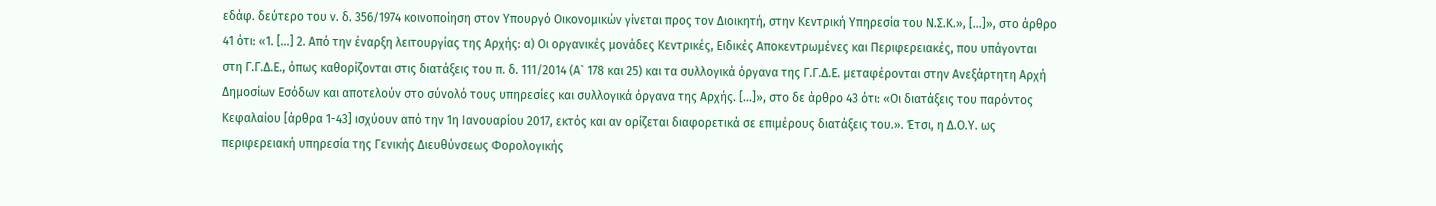εδάφ. δεύτερο του ν. δ. 356/1974 κοινοποίηση στον Υπουργό Οικονομικών γίνεται προς τον Διοικητή, στην Κεντρική Υπηρεσία του Ν.Σ.Κ.», […]», στο άρθρο 41 ότι: «1. […] 2. Από την έναρξη λειτουργίας της Αρχής: α) Οι οργανικές μονάδες Κεντρικές, Ειδικές Αποκεντρωμένες και Περιφερειακές, που υπάγονται στη Γ.Γ.Δ.Ε., όπως καθορίζονται στις διατάξεις του π. δ. 111/2014 (Α` 178 και 25) και τα συλλογικά όργανα της Γ.Γ.Δ.Ε. μεταφέρονται στην Ανεξάρτητη Αρχή Δημοσίων Εσόδων και αποτελούν στο σύνολό τους υπηρεσίες και συλλογικά όργανα της Αρχής. […]», στο δε άρθρο 43 ότι: «Οι διατάξεις του παρόντος Κεφαλαίου [άρθρα 1-43] ισχύουν από την 1η Ιανουαρίου 2017, εκτός και αν ορίζεται διαφορετικά σε επιμέρους διατάξεις του.». Έτσι, η Δ.Ο.Υ. ως περιφερειακή υπηρεσία της Γενικής Διευθύνσεως Φορολογικής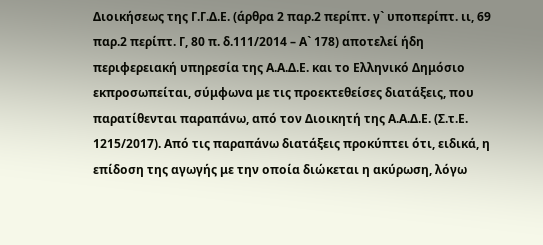Διοικήσεως της Γ.Γ.Δ.Ε. (άρθρα 2 παρ.2 περίπτ. γ` υποπερίπτ. ιι, 69 παρ.2 περίπτ. Γ, 80 π. δ.111/2014 – Α` 178) αποτελεί ήδη περιφερειακή υπηρεσία της Α.Α.Δ.Ε. και το Ελληνικό Δημόσιο εκπροσωπείται, σύμφωνα με τις προεκτεθείσες διατάξεις, που παρατίθενται παραπάνω, από τον Διοικητή της Α.Α.Δ.Ε. (Σ.τ.Ε. 1215/2017). Από τις παραπάνω διατάξεις προκύπτει ότι, ειδικά, η επίδοση της αγωγής με την οποία διώκεται η ακύρωση, λόγω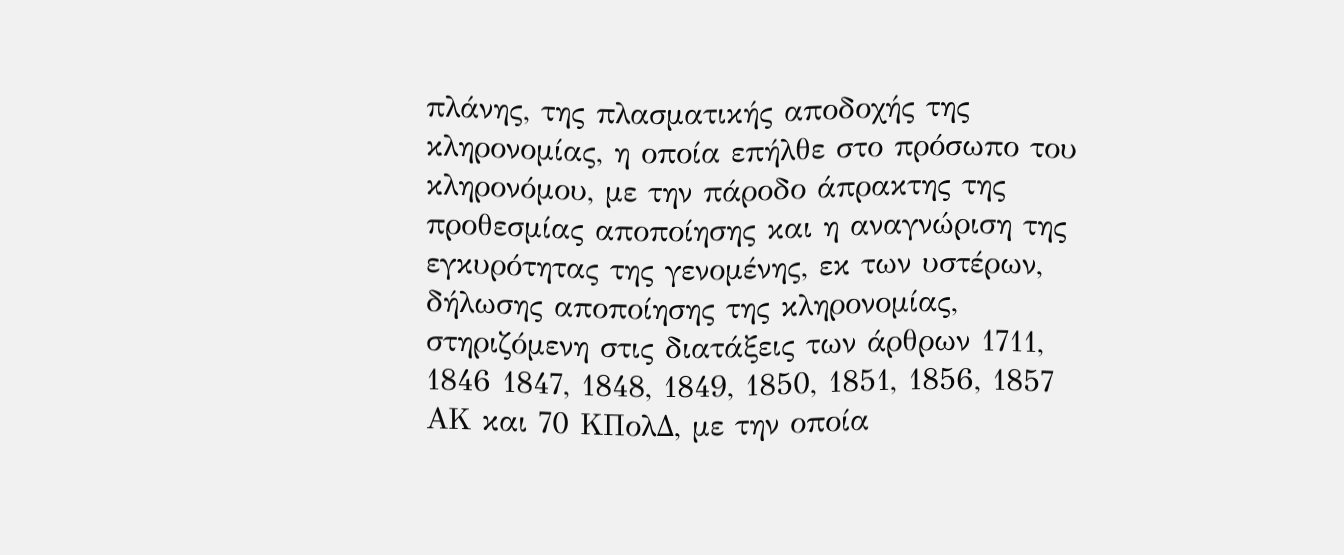πλάνης, της πλασματικής αποδοχής της κληρονομίας, η οποία επήλθε στο πρόσωπο του κληρονόμου, με την πάροδο άπρακτης της προθεσμίας αποποίησης και η αναγνώριση της εγκυρότητας της γενομένης, εκ των υστέρων, δήλωσης αποποίησης της κληρονομίας, στηριζόμενη στις διατάξεις των άρθρων 1711, 1846 1847, 1848, 1849, 1850, 1851, 1856, 1857 ΑΚ και 70 ΚΠολΔ, με την οποία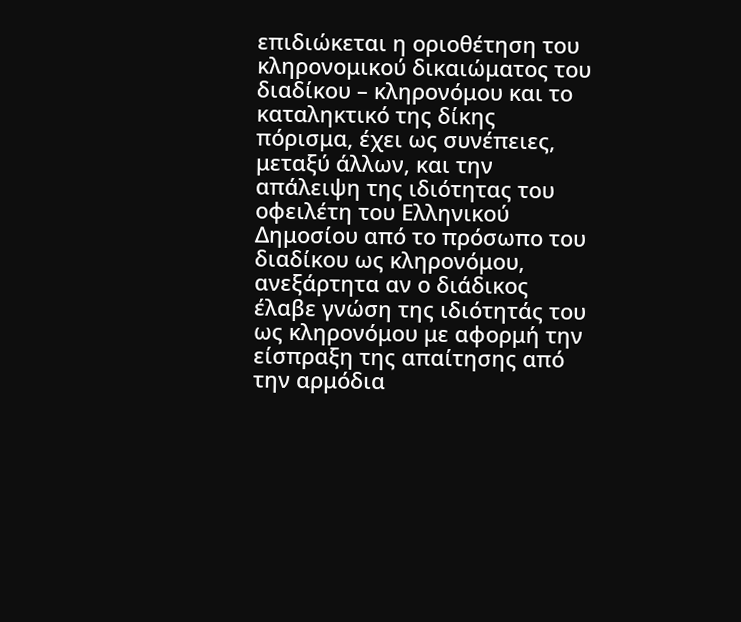επιδιώκεται η οριοθέτηση του κληρονομικού δικαιώματος του διαδίκου – κληρονόμου και το καταληκτικό της δίκης πόρισμα, έχει ως συνέπειες, μεταξύ άλλων, και την απάλειψη της ιδιότητας του οφειλέτη του Ελληνικού Δημοσίου από το πρόσωπο του διαδίκου ως κληρονόμου, ανεξάρτητα αν ο διάδικος έλαβε γνώση της ιδιότητάς του ως κληρονόμου με αφορμή την είσπραξη της απαίτησης από την αρμόδια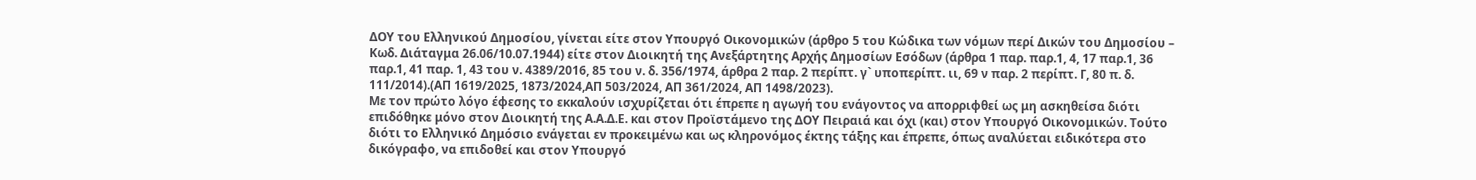ΔΟΥ του Ελληνικού Δημοσίου, γίνεται είτε στον Υπουργό Οικονομικών (άρθρο 5 του Κώδικα των νόμων περί Δικών του Δημοσίου – Κωδ. Διάταγμα 26.06/10.07.1944) είτε στον Διοικητή της Ανεξάρτητης Αρχής Δημοσίων Εσόδων (άρθρα 1 παρ. παρ.1, 4, 17 παρ.1, 36 παρ.1, 41 παρ. 1, 43 του ν. 4389/2016, 85 του ν. δ. 356/1974, άρθρα 2 παρ. 2 περίπτ. γ` υποπερίπτ. ιι, 69 ν παρ. 2 περίπτ. Γ, 80 π. δ. 111/2014).(ΑΠ 1619/2025, 1873/2024,ΑΠ 503/2024, ΑΠ 361/2024, ΑΠ 1498/2023).
Με τον πρώτο λόγο έφεσης το εκκαλούν ισχυρίζεται ότι έπρεπε η αγωγή του ενάγοντος να απορριφθεί ως μη ασκηθείσα διότι επιδόθηκε μόνο στον Διοικητή της Α.Α.Δ.Ε. και στον Προϊστάμενο της ΔΟΥ Πειραιά και όχι (και) στον Υπουργό Οικονομικών. Τούτο διότι το Ελληνικό Δημόσιο ενάγεται εν προκειμένω και ως κληρονόμος έκτης τάξης και έπρεπε, όπως αναλύεται ειδικότερα στο δικόγραφο, να επιδοθεί και στον Υπουργό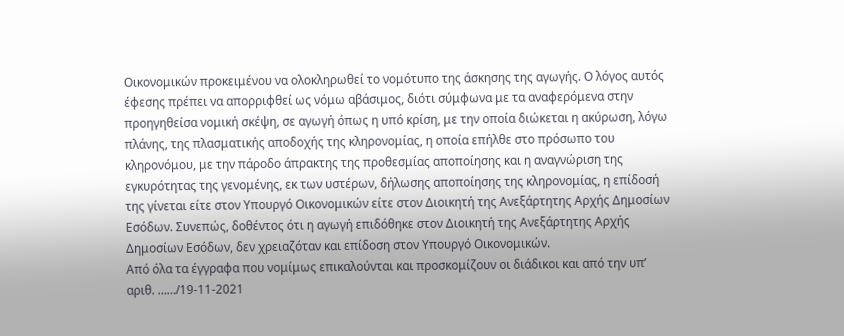Οικονομικών προκειμένου να ολοκληρωθεί το νομότυπο της άσκησης της αγωγής. Ο λόγος αυτός έφεσης πρέπει να απορριφθεί ως νόμω αβάσιμος, διότι σύμφωνα με τα αναφερόμενα στην προηγηθείσα νομική σκέψη, σε αγωγή όπως η υπό κρίση, με την οποία διώκεται η ακύρωση, λόγω πλάνης, της πλασματικής αποδοχής της κληρονομίας, η οποία επήλθε στο πρόσωπο του κληρονόμου, με την πάροδο άπρακτης της προθεσμίας αποποίησης και η αναγνώριση της εγκυρότητας της γενομένης, εκ των υστέρων, δήλωσης αποποίησης της κληρονομίας, η επίδοσή της γίνεται είτε στον Υπουργό Οικονομικών είτε στον Διοικητή της Ανεξάρτητης Αρχής Δημοσίων Εσόδων. Συνεπώς, δοθέντος ότι η αγωγή επιδόθηκε στον Διοικητή της Ανεξάρτητης Αρχής Δημοσίων Εσόδων, δεν χρειαζόταν και επίδοση στον Υπουργό Οικονομικών.
Από όλα τα έγγραφα που νομίμως επικαλούνται και προσκομίζουν οι διάδικοι και από την υπ’ αριθ. ……/19-11-2021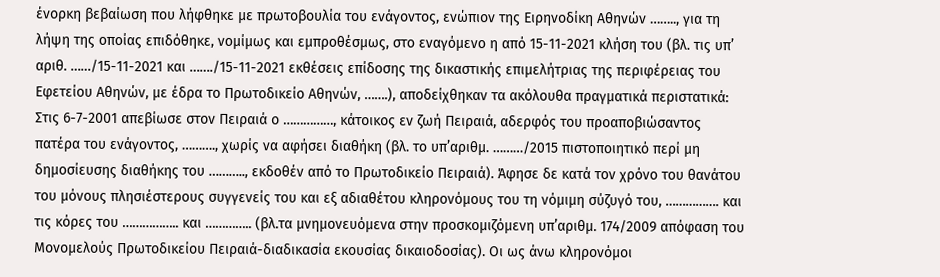ένορκη βεβαίωση που λήφθηκε με πρωτοβουλία του ενάγοντος, ενώπιον της Ειρηνοδίκη Αθηνών …….., για τη λήψη της οποίας επιδόθηκε, νομίμως και εμπροθέσμως, στο εναγόμενο η από 15-11-2021 κλήση του (βλ. τις υπ’ αριθ. ……/15-11-2021 και ……./15-11-2021 εκθέσεις επίδοσης της δικαστικής επιμελήτριας της περιφέρειας του Εφετείου Αθηνών, με έδρα το Πρωτοδικείο Αθηνών, …….), αποδείχθηκαν τα ακόλουθα πραγματικά περιστατικά: Στις 6-7-2001 απεβίωσε στον Πειραιά ο ……………, κάτοικος εν ζωή Πειραιά, αδερφός του προαποβιώσαντος πατέρα του ενάγοντος, ………., χωρίς να αφήσει διαθήκη (βλ. το υπ’αριθμ. ………/2015 πιστοποιητικό περί μη δημοσίευσης διαθήκης του ……….., εκδοθέν από το Πρωτοδικείο Πειραιά). Άφησε δε κατά τον χρόνο του θανάτου του μόνους πλησιέστερους συγγενείς του και εξ αδιαθέτου κληρονόμους του τη νόμιμη σύζυγό του, ……………. και τις κόρες του …………….. και ………….. (βλ.τα μνημονευόμενα στην προσκομιζόμενη υπ’αριθμ. 174/2009 απόφαση του Μονομελούς Πρωτοδικείου Πειραιά-διαδικασία εκουσίας δικαιοδοσίας). Οι ως άνω κληρονόμοι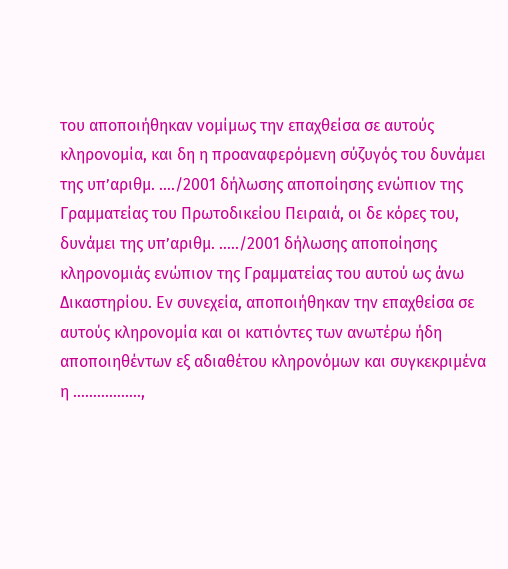του αποποιήθηκαν νομίμως την επαχθείσα σε αυτούς κληρονομία, και δη η προαναφερόμενη σύζυγός του δυνάμει της υπ’αριθμ. …./2001 δήλωσης αποποίησης ενώπιον της Γραμματείας του Πρωτοδικείου Πειραιά, οι δε κόρες του, δυνάμει της υπ’αριθμ. …../2001 δήλωσης αποποίησης κληρονομιάς ενώπιον της Γραμματείας του αυτού ως άνω Δικαστηρίου. Εν συνεχεία, αποποιήθηκαν την επαχθείσα σε αυτούς κληρονομία και οι κατιόντες των ανωτέρω ήδη αποποιηθέντων εξ αδιαθέτου κληρονόμων και συγκεκριμένα η ……………..,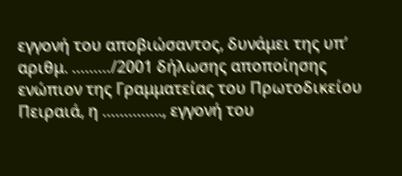εγγονή του αποβιώσαντος, δυνάμει της υπ’ αριθμ. ………/2001 δήλωσης αποποίησης ενώπιον της Γραμματείας του Πρωτοδικείου Πειραιά, η ………….., εγγονή του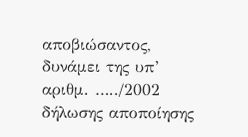αποβιώσαντος, δυνάμει της υπ’ αριθμ. …../2002 δήλωσης αποποίησης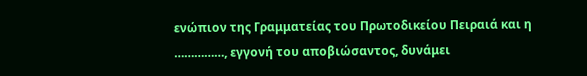ενώπιον της Γραμματείας του Πρωτοδικείου Πειραιά και η ……………, εγγονή του αποβιώσαντος, δυνάμει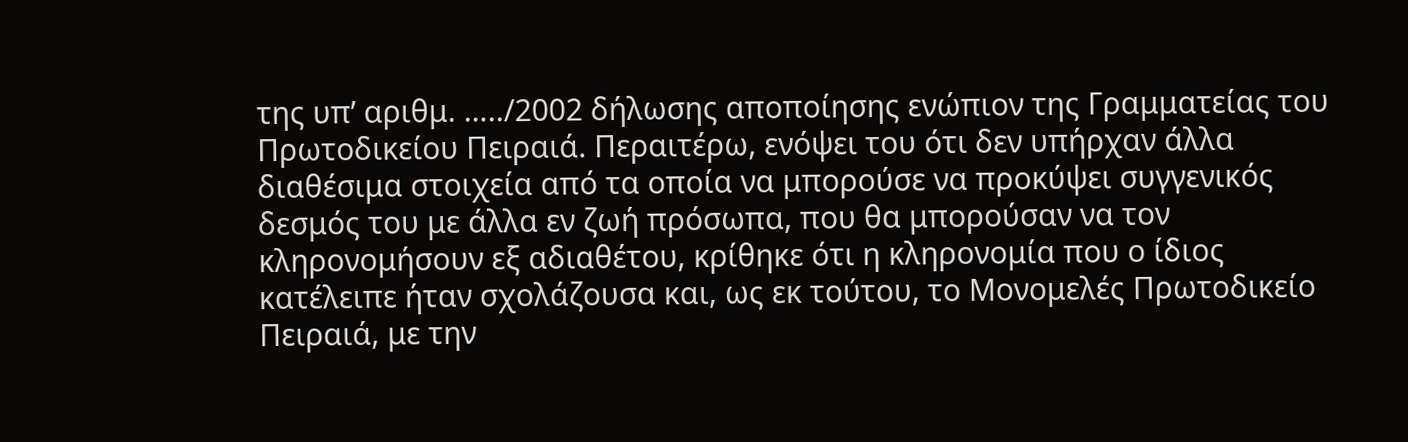της υπ’ αριθμ. …../2002 δήλωσης αποποίησης ενώπιον της Γραμματείας του Πρωτοδικείου Πειραιά. Περαιτέρω, ενόψει του ότι δεν υπήρχαν άλλα διαθέσιμα στοιχεία από τα οποία να μπορούσε να προκύψει συγγενικός δεσμός του με άλλα εν ζωή πρόσωπα, που θα μπορούσαν να τον κληρονομήσουν εξ αδιαθέτου, κρίθηκε ότι η κληρονομία που ο ίδιος κατέλειπε ήταν σχολάζουσα και, ως εκ τούτου, το Μονομελές Πρωτοδικείο Πειραιά, με την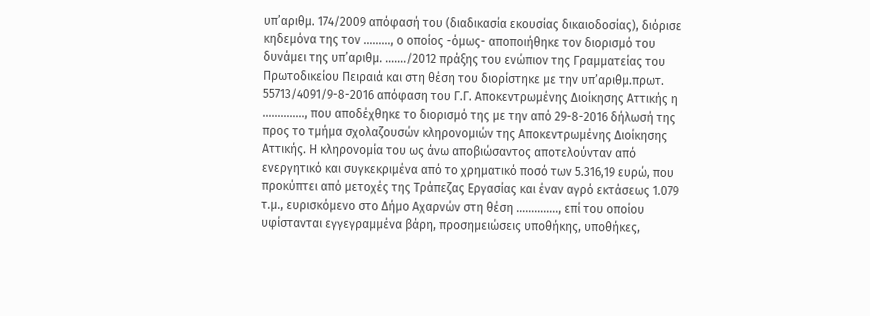υπ’αριθμ. 174/2009 απόφασή του (διαδικασία εκουσίας δικαιοδοσίας), διόρισε κηδεμόνα της τον ………, ο οποίος -όμως- αποποιήθηκε τον διορισμό του δυνάμει της υπ’αριθμ. ……./2012 πράξης του ενώπιον της Γραμματείας του Πρωτοδικείου Πειραιά και στη θέση του διορίστηκε με την υπ’αριθμ.πρωτ. 55713/4091/9-8-2016 απόφαση του Γ.Γ. Αποκεντρωμένης Διοίκησης Αττικής η ………….., που αποδέχθηκε το διορισμό της με την από 29-8-2016 δήλωσή της προς το τμήμα σχολαζουσών κληρονομιών της Αποκεντρωμένης Διοίκησης Αττικής. Η κληρονομία του ως άνω αποβιώσαντος αποτελούνταν από ενεργητικό και συγκεκριμένα από το χρηματικό ποσό των 5.316,19 ευρώ, που προκύπτει από μετοχές της Τράπεζας Εργασίας και έναν αγρό εκτάσεως 1.079 τ.μ., ευρισκόμενο στο Δήμο Αχαρνών στη θέση ………….., επί του οποίου υφίστανται εγγεγραμμένα βάρη, προσημειώσεις υποθήκης, υποθήκες,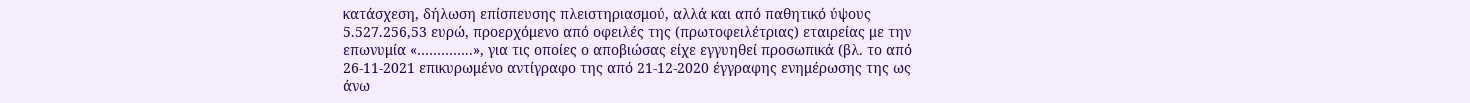κατάσχεση, δήλωση επίσπευσης πλειστηριασμού, αλλά και από παθητικό ύψους 5.527.256,53 ευρώ, προερχόμενο από οφειλές της (πρωτοφειλέτριας) εταιρείας με την επωνυμία «…………..», για τις οποίες ο αποβιώσας είχε εγγυηθεί προσωπικά (βλ. το από 26-11-2021 επικυρωμένο αντίγραφο της από 21-12-2020 έγγραφης ενημέρωσης της ως άνω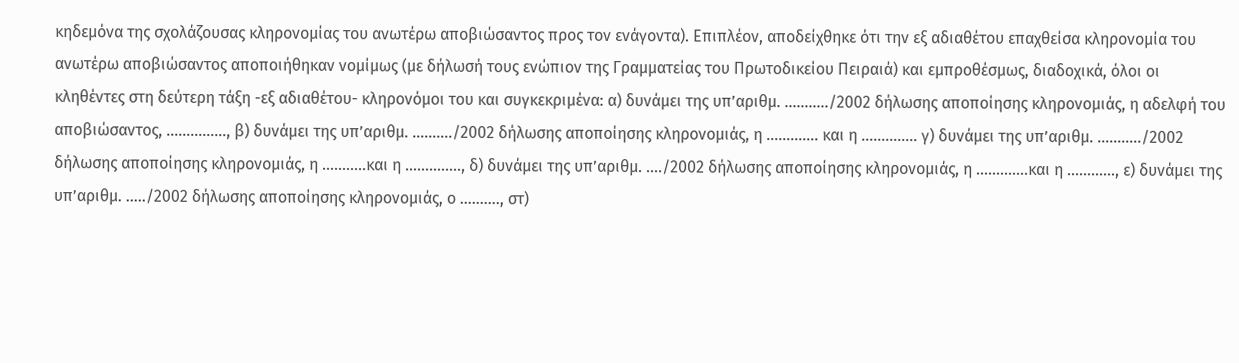κηδεμόνα της σχολάζουσας κληρονομίας του ανωτέρω αποβιώσαντος προς τον ενάγοντα). Επιπλέον, αποδείχθηκε ότι την εξ αδιαθέτου επαχθείσα κληρονομία του ανωτέρω αποβιώσαντος αποποιήθηκαν νομίμως (με δήλωσή τους ενώπιον της Γραμματείας του Πρωτοδικείου Πειραιά) και εμπροθέσμως, διαδοχικά, όλοι οι κληθέντες στη δεύτερη τάξη -εξ αδιαθέτου- κληρονόμοι του και συγκεκριμένα: α) δυνάμει της υπ’αριθμ. ………../2002 δήλωσης αποποίησης κληρονομιάς, η αδελφή του αποβιώσαντος, ……………, β) δυνάμει της υπ’αριθμ. ………./2002 δήλωσης αποποίησης κληρονομιάς, η …………. και η ………….. γ) δυνάμει της υπ’αριθμ. ………../2002 δήλωσης αποποίησης κληρονομιάς, η ………..και η ………….., δ) δυνάμει της υπ’αριθμ. …./2002 δήλωσης αποποίησης κληρονομιάς, η ………….και η …………, ε) δυνάμει της υπ’αριθμ. …../2002 δήλωσης αποποίησης κληρονομιάς, ο ………., στ)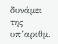δυνάμει της υπ’αριθμ.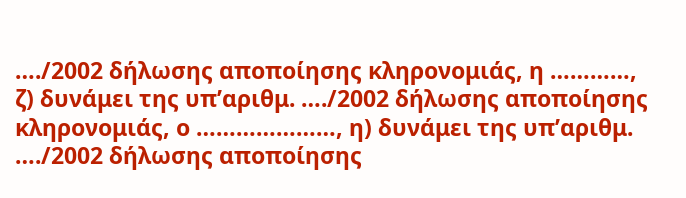…./2002 δήλωσης αποποίησης κληρονομιάς, η …………, ζ) δυνάμει της υπ’αριθμ. …./2002 δήλωσης αποποίησης κληρονομιάς, ο …………………, η) δυνάμει της υπ’αριθμ. …./2002 δήλωσης αποποίησης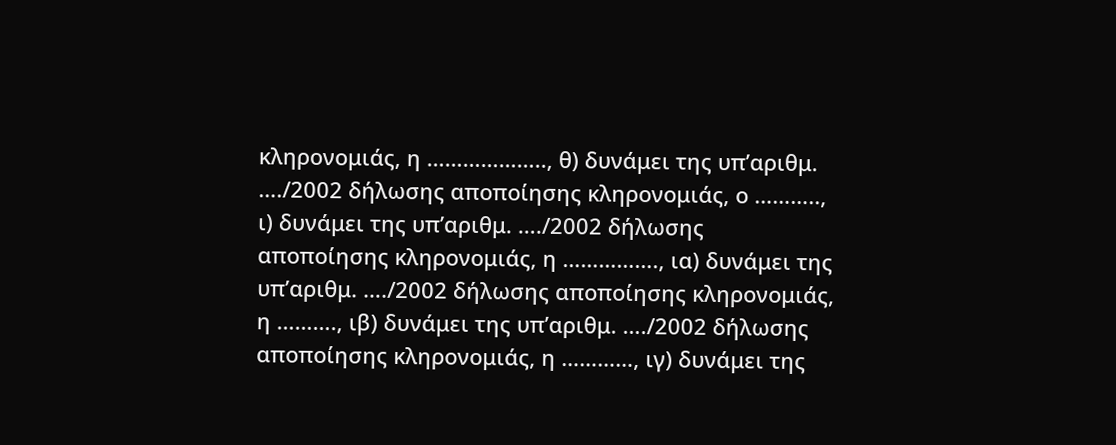κληρονομιάς, η ……………….., θ) δυνάμει της υπ’αριθμ. …./2002 δήλωσης αποποίησης κληρονομιάς, ο ……….., ι) δυνάμει της υπ’αριθμ. …./2002 δήλωσης αποποίησης κληρονομιάς, η ……………., ια) δυνάμει της υπ’αριθμ. …./2002 δήλωσης αποποίησης κληρονομιάς, η ………., ιβ) δυνάμει της υπ’αριθμ. …./2002 δήλωσης αποποίησης κληρονομιάς, η …………, ιγ) δυνάμει της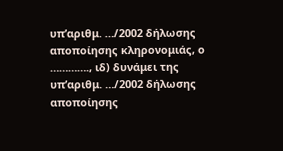υπ’αριθμ. …/2002 δήλωσης αποποίησης κληρονομιάς, ο …………., ιδ) δυνάμει της υπ’αριθμ. …/2002 δήλωσης αποποίησης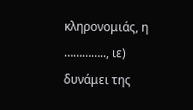κληρονομιάς, η ………….., ιε) δυνάμει της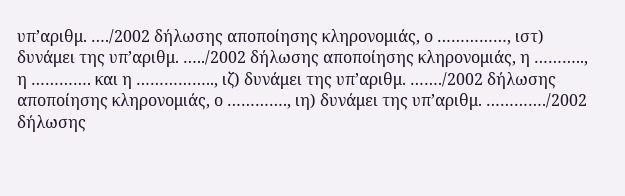υπ’αριθμ. …./2002 δήλωσης αποποίησης κληρονομιάς, ο ……………, ιστ) δυνάμει της υπ’αριθμ. …../2002 δήλωσης αποποίησης κληρονομιάς, η ……….., η …………. και η …………….., ιζ) δυνάμει της υπ’αριθμ. ……./2002 δήλωσης αποποίησης κληρονομιάς, ο …………., ιη) δυνάμει της υπ’αριθμ. …………./2002 δήλωσης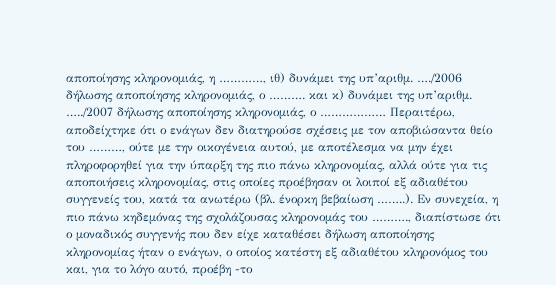αποποίησης κληρονομιάς, η …………, ιθ) δυνάμει της υπ’αριθμ. …./2006 δήλωσης αποποίησης κληρονομιάς, ο ………. και κ) δυνάμει της υπ’αριθμ. …../2007 δήλωσης αποποίησης κληρονομιάς, ο ……………… Περαιτέρω, αποδείχτηκε ότι ο ενάγων δεν διατηρούσε σχέσεις με τον αποβιώσαντα θείο του ………, ούτε με την οικογένεια αυτού, με αποτέλεσμα να μην έχει πληροφορηθεί για την ύπαρξη της πιο πάνω κληρονομίας, αλλά ούτε για τις αποποιήσεις κληρονομίας, στις οποίες προέβησαν οι λοιποί εξ αδιαθέτου συγγενείς του, κατά τα ανωτέρω (βλ. ένορκη βεβαίωση ……..). Εν συνεχεία, η πιο πάνω κηδεμόνας της σχολάζουσας κληρονομάς του ………., διαπίστωσε ότι ο μοναδικός συγγενής που δεν είχε καταθέσει δήλωση αποποίησης κληρονομίας ήταν ο ενάγων, ο οποίος κατέστη εξ αδιαθέτου κληρονόμος του και, για το λόγο αυτό, προέβη -το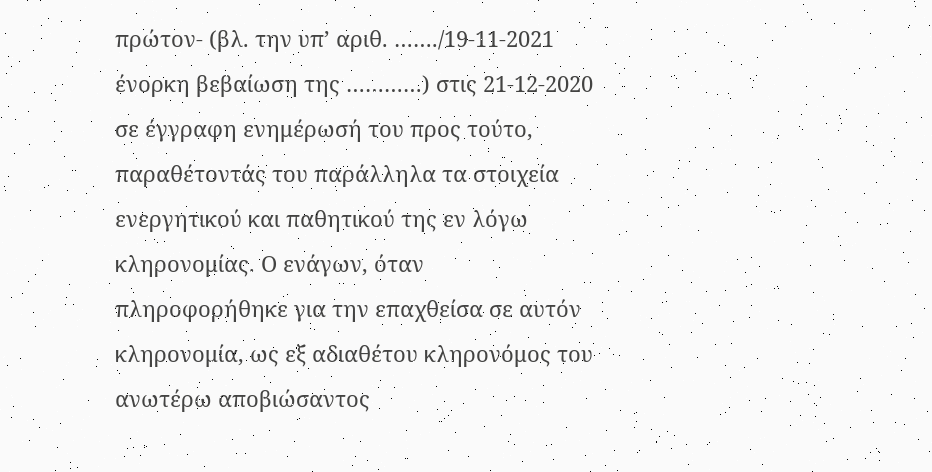πρώτον- (βλ. την υπ’ αριθ. ……./19-11-2021 ένορκη βεβαίωση της …………) στις 21-12-2020 σε έγγραφη ενημέρωσή του προς τούτο, παραθέτοντάς του παράλληλα τα στοιχεία ενεργητικού και παθητικού της εν λόγω κληρονομίας. Ο ενάγων, όταν πληροφορήθηκε για την επαχθείσα σε αυτόν κληρονομία, ως εξ αδιαθέτου κληρονόμος του ανωτέρω αποβιώσαντος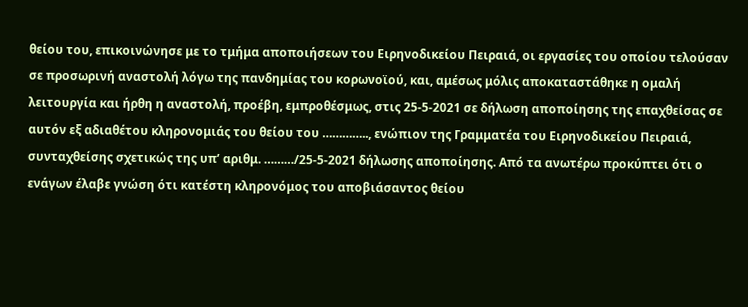θείου του, επικοινώνησε με το τμήμα αποποιήσεων του Ειρηνοδικείου Πειραιά, οι εργασίες του οποίου τελούσαν σε προσωρινή αναστολή λόγω της πανδημίας του κορωνοϊού, και, αμέσως μόλις αποκαταστάθηκε η ομαλή λειτουργία και ήρθη η αναστολή, προέβη, εμπροθέσμως, στις 25-5-2021 σε δήλωση αποποίησης της επαχθείσας σε αυτόν εξ αδιαθέτου κληρονομιάς του θείου του ………….., ενώπιον της Γραμματέα του Ειρηνοδικείου Πειραιά, συνταχθείσης σχετικώς της υπ’ αριθμ. ………/25-5-2021 δήλωσης αποποίησης. Από τα ανωτέρω προκύπτει ότι ο ενάγων έλαβε γνώση ότι κατέστη κληρονόμος του αποβιάσαντος θείου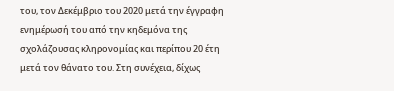του, τον Δεκέμβριο του 2020 μετά την έγγραφη ενημέρωσή του από την κηδεμόνα της σχολάζουσας κληρονομίας και περίπου 20 έτη μετά τον θάνατο του. Στη συνέχεια, δίχως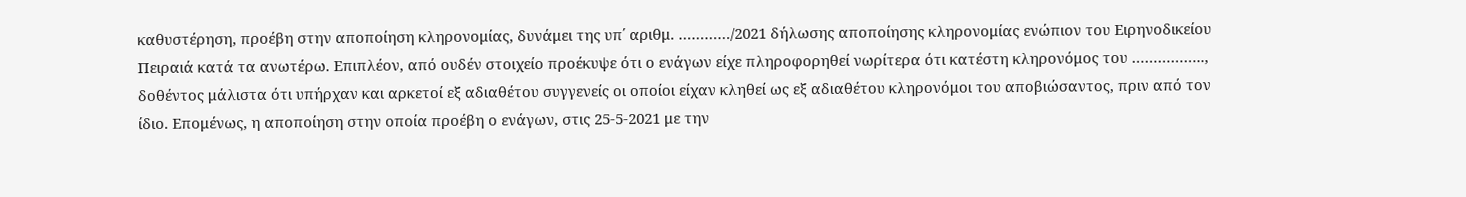καθυστέρηση, προέβη στην αποποίηση κληρονομίας, δυνάμει της υπ΄ αριθμ. …………/2021 δήλωσης αποποίησης κληρονομίας ενώπιον του Ειρηνοδικείου Πειραιά κατά τα ανωτέρω. Επιπλέον, από ουδέν στοιχείο προέκυψε ότι ο ενάγων είχε πληροφορηθεί νωρίτερα ότι κατέστη κληρονόμος του …………….., δοθέντος μάλιστα ότι υπήρχαν και αρκετοί εξ αδιαθέτου συγγενείς οι οποίοι είχαν κληθεί ως εξ αδιαθέτου κληρονόμοι του αποβιώσαντος, πριν από τον ίδιο. Επομένως, η αποποίηση στην οποία προέβη ο ενάγων, στις 25-5-2021 με την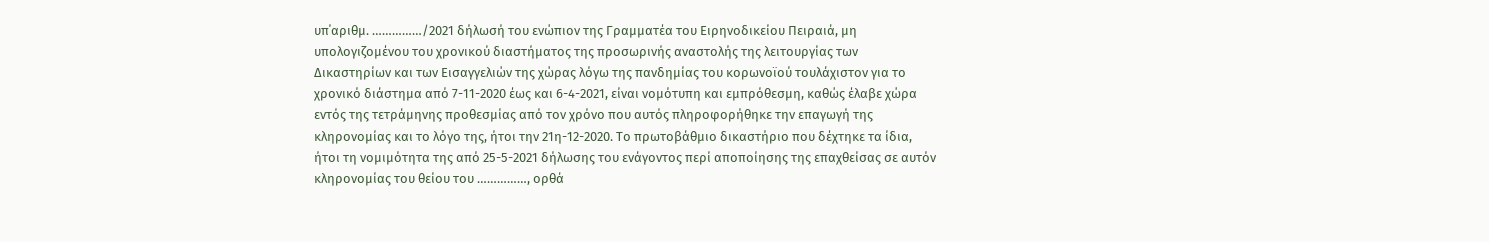υπ΄αριθμ. ……………/2021 δήλωσή του ενώπιον της Γραμματέα του Ειρηνοδικείου Πειραιά, μη υπολογιζομένου του χρονικού διαστήματος της προσωρινής αναστολής της λειτουργίας των Δικαστηρίων και των Εισαγγελιών της χώρας λόγω της πανδημίας του κορωνοϊού τουλάχιστον για το χρονικό διάστημα από 7-11-2020 έως και 6-4-2021, είναι νομότυπη και εμπρόθεσμη, καθώς έλαβε χώρα εντός της τετράμηνης προθεσμίας από τον χρόνο που αυτός πληροφορήθηκε την επαγωγή της κληρονομίας και το λόγο της, ήτοι την 21η-12-2020. Το πρωτοβάθμιο δικαστήριο που δέχτηκε τα ίδια, ήτοι τη νομιμότητα της από 25-5-2021 δήλωσης του ενάγοντος περί αποποίησης της επαχθείσας σε αυτόν κληρονομίας του θείου του ……………, ορθά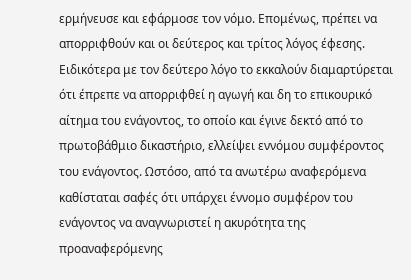ερμήνευσε και εφάρμοσε τον νόμο. Επομένως, πρέπει να απορριφθούν και οι δεύτερος και τρίτος λόγος έφεσης. Ειδικότερα με τον δεύτερο λόγο το εκκαλούν διαμαρτύρεται ότι έπρεπε να απορριφθεί η αγωγή και δη το επικουρικό αίτημα του ενάγοντος, το οποίο και έγινε δεκτό από το πρωτοβάθμιο δικαστήριο, ελλείψει εννόμου συμφέροντος του ενάγοντος. Ωστόσο, από τα ανωτέρω αναφερόμενα καθίσταται σαφές ότι υπάρχει έννομο συμφέρον του ενάγοντος να αναγνωριστεί η ακυρότητα της προαναφερόμενης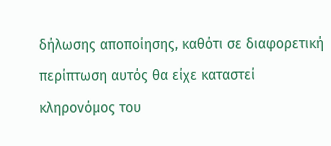δήλωσης αποποίησης, καθότι σε διαφορετική περίπτωση αυτός θα είχε καταστεί κληρονόμος του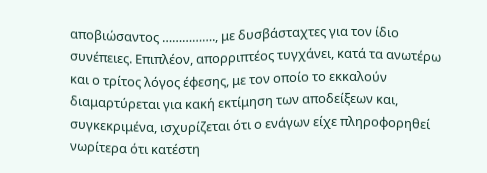αποβιώσαντος ……………., με δυσβάσταχτες για τον ίδιο συνέπειες. Επιπλέον, απορριπτέος τυγχάνει, κατά τα ανωτέρω και ο τρίτος λόγος έφεσης, με τον οποίο το εκκαλούν διαμαρτύρεται για κακή εκτίμηση των αποδείξεων και, συγκεκριμένα, ισχυρίζεται ότι ο ενάγων είχε πληροφορηθεί νωρίτερα ότι κατέστη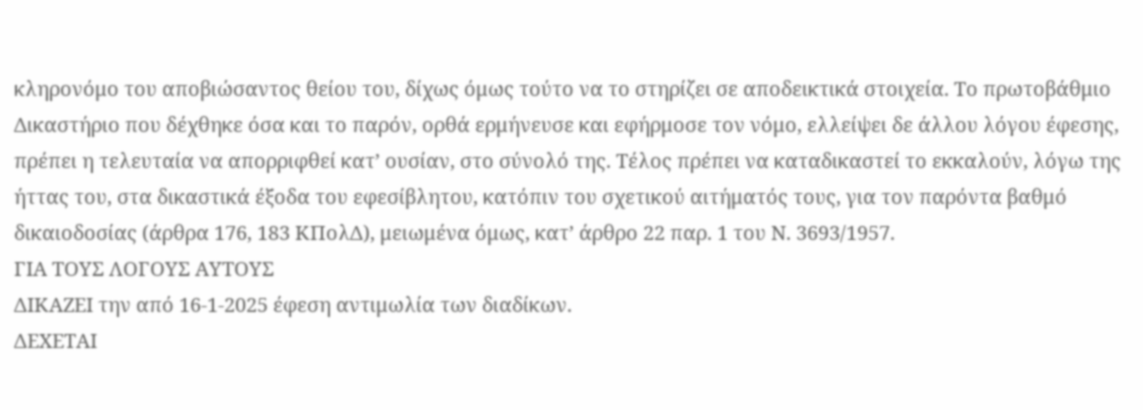κληρονόμο του αποβιώσαντος θείου του, δίχως όμως τούτο να το στηρίζει σε αποδεικτικά στοιχεία. Το πρωτοβάθμιο Δικαστήριο που δέχθηκε όσα και το παρόν, ορθά ερμήνευσε και εφήρμοσε τον νόμο, ελλείψει δε άλλου λόγου έφεσης, πρέπει η τελευταία να απορριφθεί κατ’ ουσίαν, στο σύνολό της. Τέλος πρέπει να καταδικαστεί το εκκαλούν, λόγω της ήττας του, στα δικαστικά έξοδα του εφεσίβλητου, κατόπιν του σχετικού αιτήματός τους, για τον παρόντα βαθμό δικαιοδοσίας (άρθρα 176, 183 ΚΠολΔ), μειωμένα όμως, κατ’ άρθρο 22 παρ. 1 του Ν. 3693/1957.
ΓΙΑ ΤΟΥΣ ΛΟΓΟΥΣ ΑΥΤΟΥΣ
ΔΙΚΑΖΕΙ την από 16-1-2025 έφεση αντιμωλία των διαδίκων.
ΔΕΧΕΤΑΙ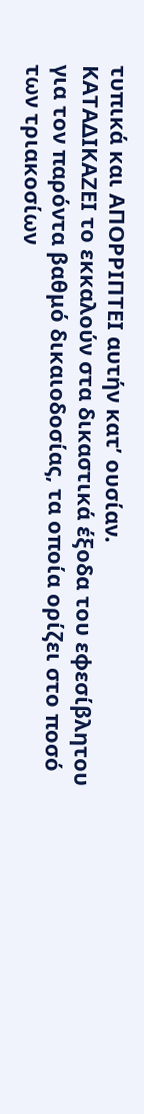τυπικά και ΑΠΟΡΡΙΠΤΕΙ αυτήν κατ’ ουσίαν.
ΚΑΤΑΔΙΚΑΖΕΙ το εκκαλούν στα δικαστικά έξοδα του εφεσίβλητου για τον παρόντα βαθμό δικαιοδοσίας, τα οποία ορίζει στο ποσό των τριακοσίων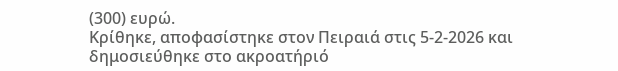(300) ευρώ.
Κρίθηκε, αποφασίστηκε στον Πειραιά στις 5-2-2026 και δημοσιεύθηκε στο ακροατήριό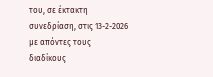του, σε έκτακτη συνεδρίαση, στις 13-2-2026 με απόντες τους διαδίκους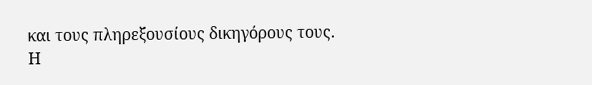και τους πληρεξουσίους δικηγόρους τους.
Η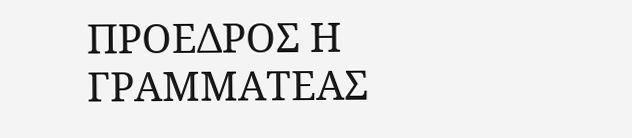ΠΡΟΕΔΡΟΣ Η ΓΡΑΜΜΑΤΕΑΣ